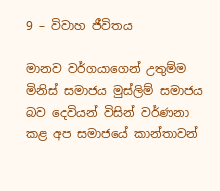9 – විවාහ ජීවිතය

මානව වර්ගයාගෙන් උතුම්ම මිනිස් සමාජය මුස්ලිම් සමාජය බව දෙවියන් විසින් වර්ණනා කළ අප සමාජයේ කාන්තාවන්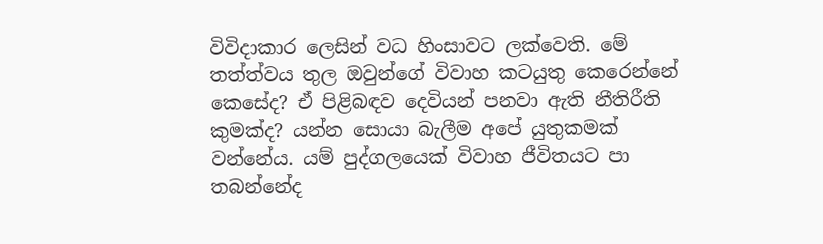විවිදාකාර ලෙසින් වධ හිංසාවට ලක්වෙති. මේ තත්ත්වය තුල ඔවුන්ගේ විවාහ කටයුතු කෙරෙන්නේ කෙසේද? ඒ පිළිබඳව දෙවියන් පනවා ඇති නීතිරීති කුමක්ද? යන්න සොයා බැලීම අපේ යුතුකමක් වන්නේය. යම් පුද්ගලයෙක් විවාහ ජීවිතයට පා තබන්නේද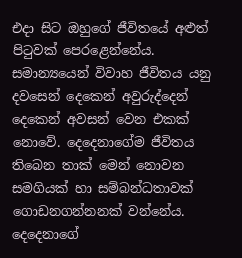එදා සිට ඔහුගේ ජීවිතයේ අළුත් පිටුවක් පෙරළෙන්නේය.
සමාන්‍යයෙන් විවාහ ජීවිතය යනු දවසෙන් දෙකෙන් අවුරුද්දෙන් දෙකෙන් අවසන් වෙන එකක් නොවේ. දෙදෙනාගේම ජීවිතය තිබෙන තාක් මෙන් නොවන සමගියක් හා සම්බන්ධතාවක් ගොඩනගන්නනක් වන්නේය. දෙදෙනාගේ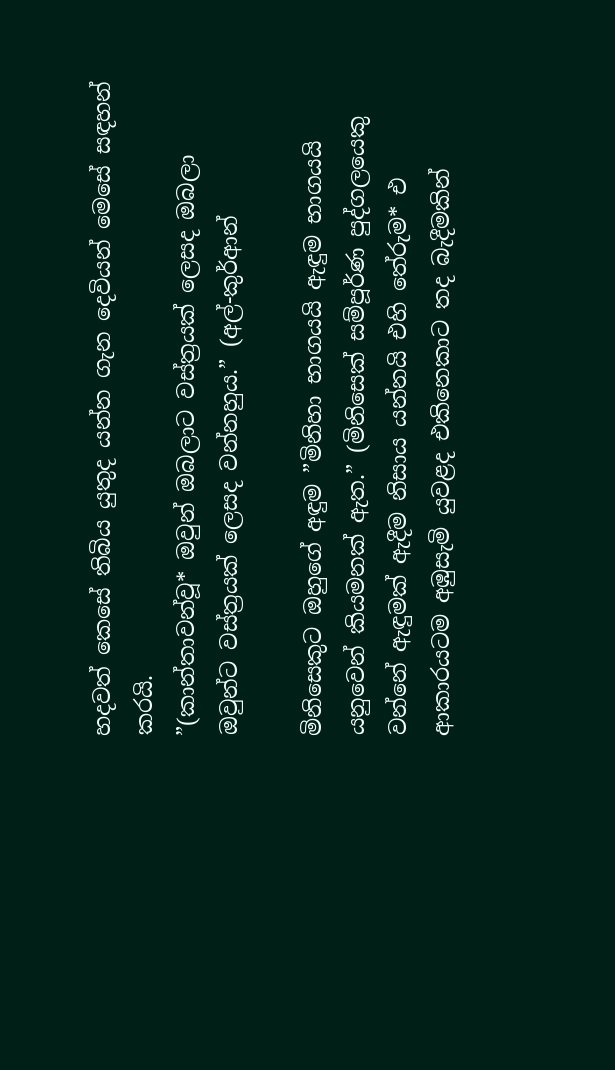හදවත් කෙසේ තිබිය යුතුද යන්න ගැන දෙවියන් මෙසේ සඳහන් කරයි.
”(කාන්තාවන්වූ* ඔවුන් ඔබලාට වස්ත්‍රයක් ලෙසද ඔබලා ඔවුන්ට වස්ත්‍රයක් ලෙසද වන්නහුය.” (අල්-කුර්ආන්

මිනිසෙකුට ඔහුගේ අඳුම ”මිනිහා භාගයයි ඇඳුම භාගයයි යනුවෙන් කියමනක් ඇත.” (මිනිසෙක් සම්පූර්ණ පුද්ගලයෙකු වන්නේ ඇඳුමක් ඇදීම නිසාය යන්නයි එහි තේරුම* එ ආකාරයටම අඹුසැමි යුවළද එකිනෙකාට තද බැදීමකින්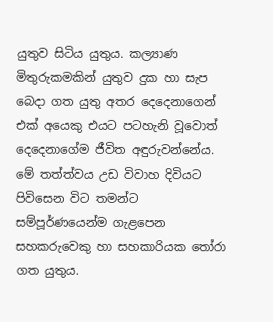යුතුව සිටිය යුතුය. කල්‍යාණ මිතුරුකමකින් යුතුව දුක හා සැප බෙදා ගත යුතු අතර දෙදෙනාගෙන් එක් අයෙකු එයට පටහැනි වූවොත් දෙදෙනාගේම ජීවිත අඳුරුවන්නේය. මේ තත්ත්වය උඩ විවාහ දිවියට පිවිසෙන විට තමන්ට සම්පූර්ණයෙන්ම ගැළපෙන සහකරුවෙකු හා සහකාරියක තෝරා ගත යුතුය.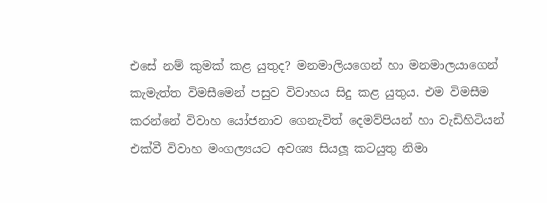එසේ නම් කුමක් කළ යුතුද? මනමාලියගෙන් හා මනමාලයාගෙන් කැමැත්ත විමසීමෙන් පසුව විවාහය සිදු කළ යුතුය. එම විමසීම කරන්නේ විවාහ යෝජනාව ගෙනැවිත් දෙමව්පියන් හා වැඩිහිටියන් එක්වී විවාහ මංගල්‍යයට අවශ්‍ය සියලූ කටයුතු නිමා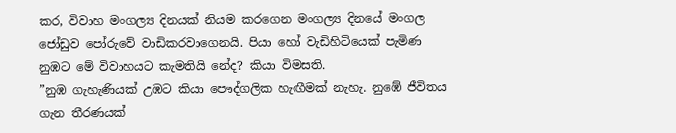කර, විවාහ මංගල්‍ය දිනයක් නියම කරගෙන මංගල්‍ය දිනයේ මංගල ජෝඩුව පෝරුවේ වාඩිකරවාගෙනයි. පියා හෝ වැඩිහිටියෙක් පැමිණ නුඹට මේ විවාහයට කැමතියි නේද? කියා විමසති.
”නුඹ ගැහැණියක් උඹට කියා පෞද්ගලික හැඟීමක් නැහැ. නුඹේ ජීවිතය ගැන තීරණයක්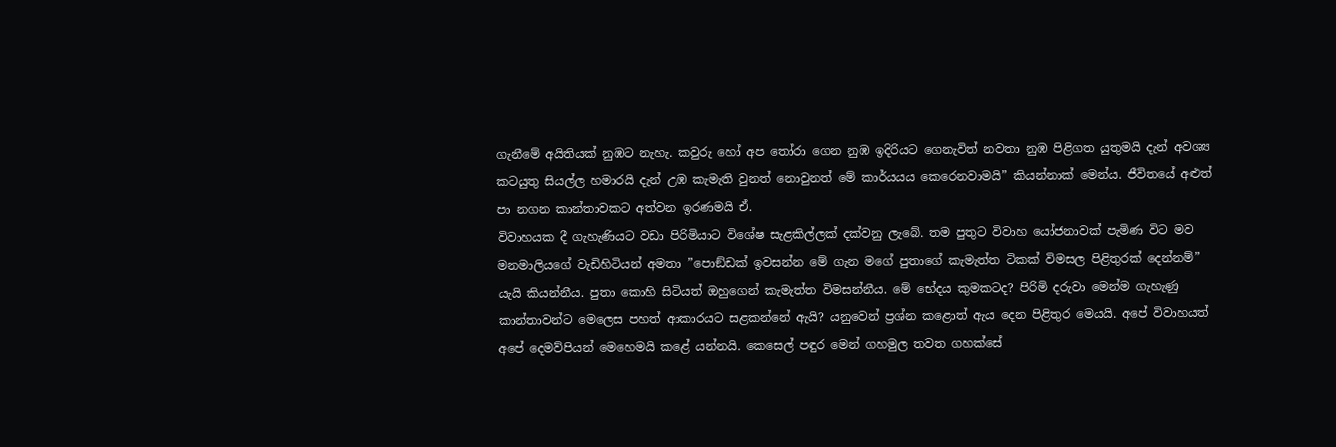ගැනීමේ අයිතියක් නුඹට නැහැ. කවුරු හෝ අප තෝරා ගෙන නුඹ ඉදිරියට ගෙනැවිත් නවතා නුඹ පිළිගත යුතුමයි දැන් අවශ්‍ය කටයුතු සියල්ල හමාරයි දැන් උඹ කැමැති වුනත් නොවුනත් මේ කාර්යයය කෙරෙනවාමයි” කියන්නාක් මෙන්ය. ජීවිතයේ අළුත් පා නගන කාන්තාවකට අත්වන ඉරණමයි ඒ.
විවාහයක දී ගැහැණියට වඩා පිරිමියාට විශේෂ සැළකිල්ලක් දක්වනු ලැබේ. තම පුතුට විවාහ යෝජනාවක් පැමිණ විට මව මනමාලියගේ වැඩිහිටියන් අමතා ”පොඞ්ඩක් ඉවසන්න මේ ගැන මගේ පුතාගේ කැමැත්ත ටිකක් විමසල පිළිතුරක් දෙන්නම්” යැයි කියන්නීය. පුතා කොහි සිටියත් ඔහුගෙන් කැමැත්ත විමසන්නීය. මේ භේදය කුමකටද? පිරිමි දරුවා මෙන්ම ගැහැණු කාන්තාවන්ට මෙලෙස පහත් ආකාරයට සළකන්නේ ඇයි? යනුවෙන් ප්‍රශ්න කළොත් ඇය දෙන පිළිතුර මෙයයි. අපේ විවාහයත් අපේ දෙමව්පියන් මෙහෙමයි කළේ යන්නයි. කෙසෙල් පඳුර මෙන් ගහමුල තවත ගහක්සේ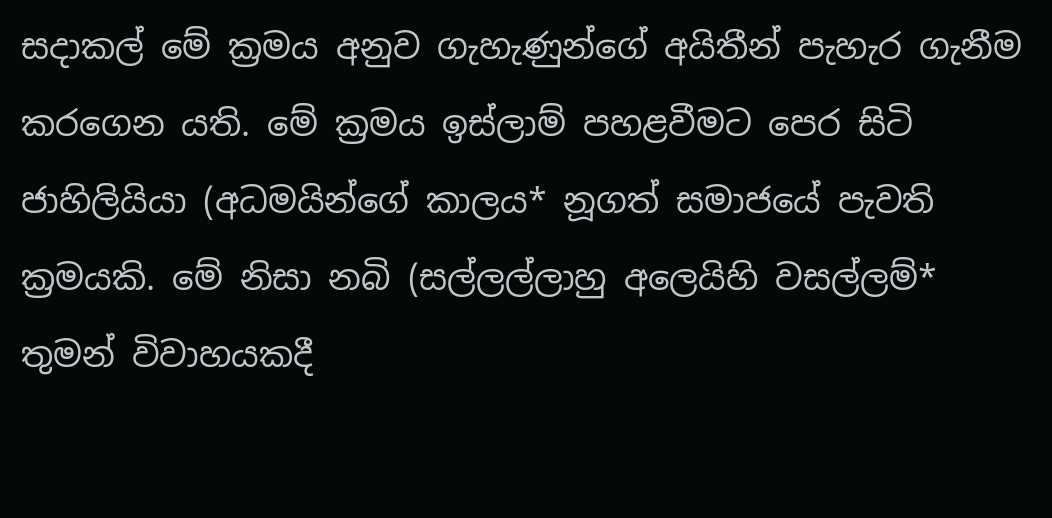සදාකල් මේ ක්‍රමය අනුව ගැහැණුන්ගේ අයිතීන් පැහැර ගැනීම කරගෙන යති. මේ ක්‍රමය ඉස්ලාම් පහළවීමට පෙර සිටි ජාහිලියියා (අධමයින්ගේ කාලය* නූගත් සමාජයේ පැවති ක්‍රමයකි. මේ නිසා නබි (සල්ලල්ලාහු අලෙයිහි වසල්ලම්* තුමන් විවාහයකදී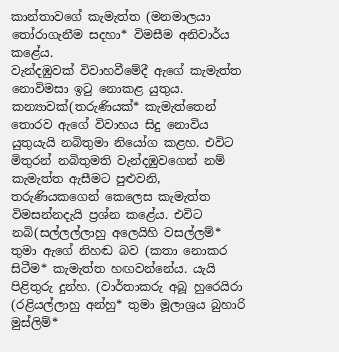කාන්තාවගේ කැමැත්ත (මනමාලයා තෝරාගැනීම සදහා* විමසීම අනිවාර්ය කළේය.
වැන්දඹුවක් විවාහවීමේදී ඇගේ කැමැත්ත නොවිමසා ඉටු නොකළ යුතුය. කන්‍යාවක්(තරුණියක්* කැමැත්තෙන් තොරව ඇගේ විවාහය සිදු නොවිය යුතුයැයි නබිතුමා නියෝග කළහ. එවිට මිතුරන් නබිතුමති වැන්දඹුවගෙන් නම් කැමැත්ත ඇසීමට පුළුවනි, තරුණියකගෙන් කෙලෙස කැමැත්ත විමසන්නදැයි ප්‍රශ්න කළේය. එවිට නබි(සල්ලල්ලාහු අලෙයිහි වසල්ලම්* තුමා ඇගේ නිහඬ බව (කතා නොකර සිටීම* කැමැත්ත හඟවන්නේය. යැයි පිළිතුරු දුන්හ. (වාර්තාකරු අබූ හුරෙයිරා (රළියල්ලාහු අන්හු* තුමා මූලාශ්‍රය බුහාරි මුස්ලිම්*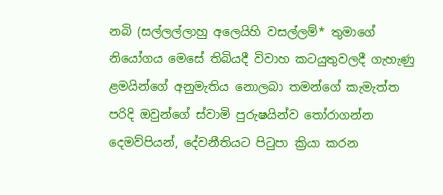නබි (සල්ලල්ලාහු අලෙයිහි වසල්ලම්* තුමාගේ නියෝගය මෙසේ තිබියදී විවාහ කටයුතුවලදී ගැහැණු ළමයින්ගේ අනුමැතිය නොලබා තමන්ගේ කැමැත්ත පරිදි ඔවුන්ගේ ස්වාමි පුරුෂයින්ව තෝරාගන්න දෙමව්පියන්, දේවනීතියට පිටුපා ක්‍රියා කරන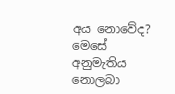අය නොවේද? මෙසේ අනුමැතිය නොලබා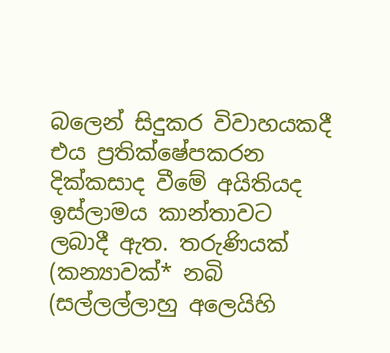බලෙන් සිදුකර විවාහයකදී එය ප්‍රතික්ෂේපකරන දික්කසාද වීමේ අයිතියද ඉස්ලාමය කාන්තාවට ලබාදී ඇත. තරුණියක් (කන්‍යාවක්* නබි (සල්ලල්ලාහු අලෙයිහි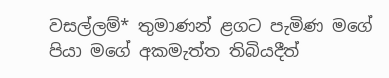වසල්ලම්* තුමාණන් ළගට පැමිණ මගේ පියා මගේ අකමැත්ත තිබියදීත්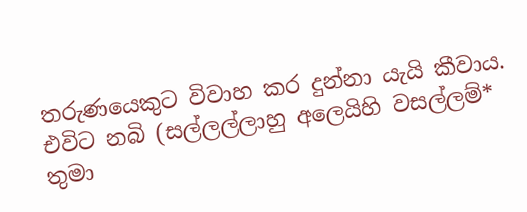තරුණයෙකුට විවාහ කර දුන්නා යැයි කීවාය. එවිට නබි (සල්ලල්ලාහු අලෙයිහි වසල්ලම්* තුමා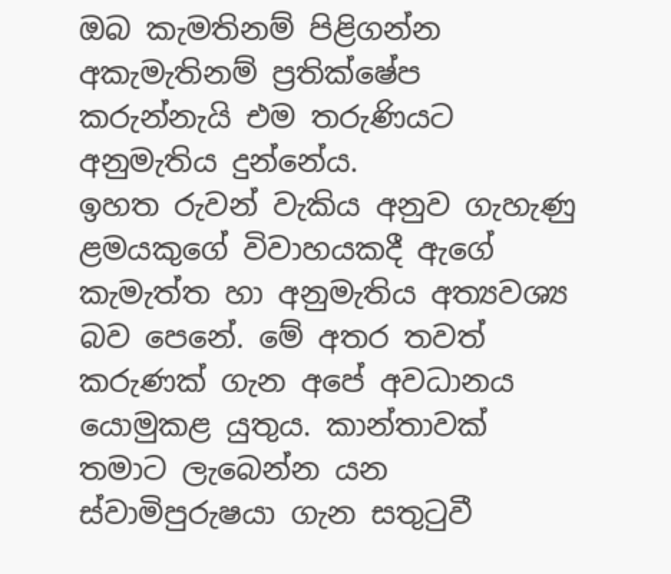ඔබ කැමතිනම් පිළිගන්න අකැමැතිනම් ප්‍රතික්ෂේප කරුන්නැයි එම තරුණියට අනුමැතිය දුන්නේය.
ඉහත රුවන් වැකිය අනුව ගැහැණු ළමයකුගේ විවාහයකදී ඇගේ කැමැත්ත හා අනුමැතිය අත්‍යවශ්‍ය බව පෙනේ. මේ අතර තවත් කරුණක් ගැන අපේ අවධානය යොමුකළ යුතුය. කාන්තාවක් තමාට ලැබෙන්න යන ස්වාමිපුරුෂයා ගැන සතුටුවී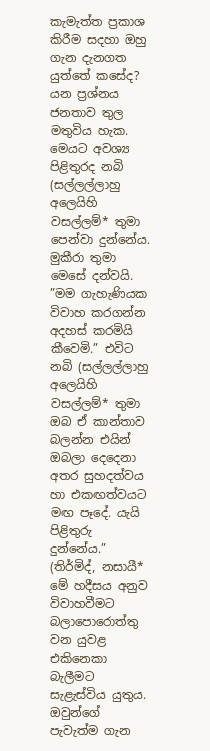කැමැත්ත ප්‍රකාශ කිරීම සදහා ඔහු ගැන දැනගත යුත්තේ කසේද? යන ප්‍රශ්නය ජනතාව තුල මතුවිය හැක. මෙයට අවශ්‍ය පිළිතුරද නබි (සල්ලල්ලාහු අලෙයිහි වසල්ලම්* තුමා පෙන්වා දුන්නේය. මුකීරා තුමා මෙසේ දන්වයි. ”මම ගැහැණියක විවාහ කරගන්න අදහස් කරමියි කීවෙමි.” එවිට නබි (සල්ලල්ලාහු අලෙයිහි වසල්ලම්* තුමා ඔබ ඒ කාන්තාව බලන්න එයින් ඔබලා දෙදෙනා අතර සුහදත්වය හා එකඟත්වයට මඟ පෑදේ. යැයි පිළිතුරු දුන්නේය.” (තිර්මිද්, නසායී*
මේ හදීසය අනුව විවාහවීමට බලාපොරොත්තු වන යුවළ එකිනෙකා බැලීමට සැළැස්විය යුතුය. ඔවුන්ගේ පැවැත්ම ගැන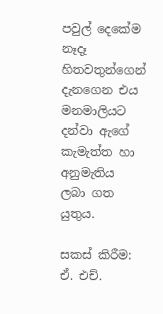පවුල් දෙකේම නෑදෑ හිතවතුන්ගෙන් දැනගෙන එය මනමාලියට දන්වා ඇගේ කැමැත්ත හා අනුමැතිය ලබා ගත යුතුය.

සකස් කිරීම:
ඒ. එච්.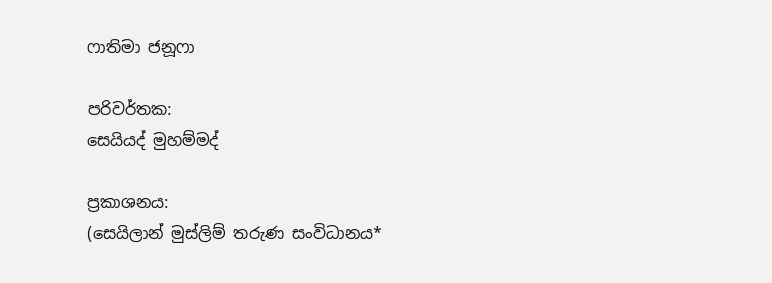ෆාතිමා ජනූෆා

පරිවර්තක:
සෙයියද් මුහම්මද්

ප්‍රකාශනය:
(සෙයිලාන් මුස්ලිම් තරුණ සංවිධානය*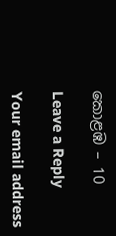කොළඹ – 10

Leave a Reply

Your email address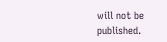will not be published.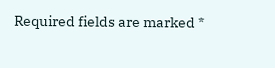Required fields are marked *